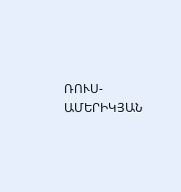ՌՈՒՍ-ԱՄԵՐԻԿՅԱՆ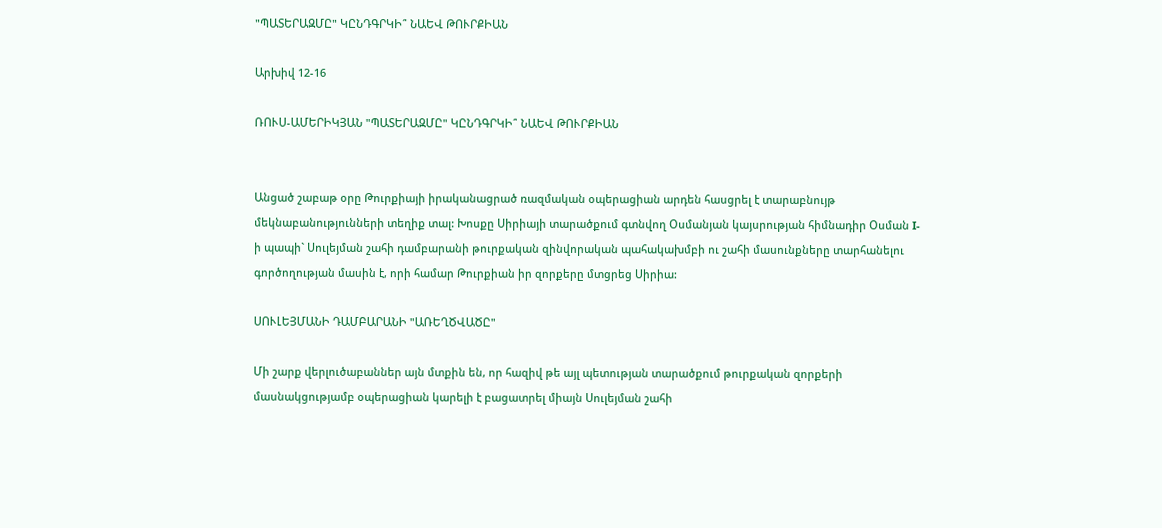"ՊԱՏԵՐԱԶՄԸ" ԿԸՆԴԳՐԿԻ՞ ՆԱԵՎ ԹՈՒՐՔԻԱՆ

Արխիվ 12-16

ՌՈՒՍ-ԱՄԵՐԻԿՅԱՆ "ՊԱՏԵՐԱԶՄԸ" ԿԸՆԴԳՐԿԻ՞ ՆԱԵՎ ԹՈՒՐՔԻԱՆ


Անցած շաբաթ օրը Թուրքիայի իրականացրած ռազմական օպերացիան արդեն հասցրել է տարաբնույթ մեկնաբանությունների տեղիք տալ: Խոսքը Սիրիայի տարածքում գտնվող Օսմանյան կայսրության հիմնադիր Օսման I-ի պապի` Սուլեյման շահի դամբարանի թուրքական զինվորական պահակախմբի ու շահի մասունքները տարհանելու գործողության մասին է, որի համար Թուրքիան իր զորքերը մտցրեց Սիրիա:

ՍՈՒԼԵՅՄԱՆԻ ԴԱՄԲԱՐԱՆԻ "ԱՌԵՂԾՎԱԾԸ"

Մի շարք վերլուծաբաններ այն մտքին են, որ հազիվ թե այլ պետության տարածքում թուրքական զորքերի մասնակցությամբ օպերացիան կարելի է բացատրել միայն Սուլեյման շահի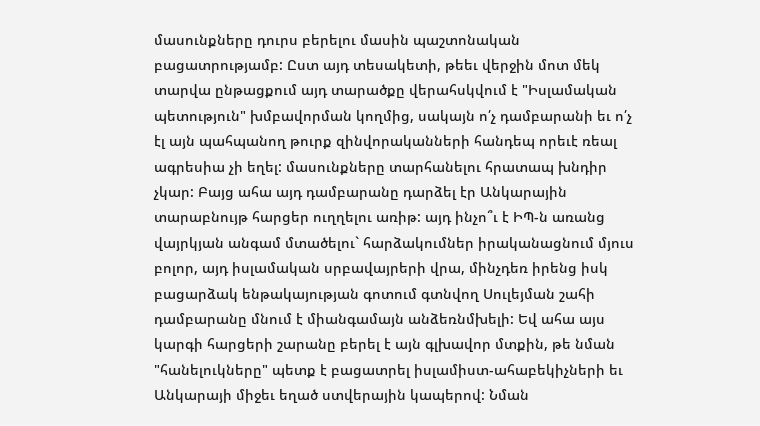մասունքները դուրս բերելու մասին պաշտոնական բացատրությամբ: Ըստ այդ տեսակետի, թեեւ վերջին մոտ մեկ տարվա ընթացքում այդ տարածքը վերահսկվում է "Իսլամական պետություն" խմբավորման կողմից, սակայն ո՛չ դամբարանի եւ ո՛չ էլ այն պահպանող թուրք զինվորականների հանդեպ որեւէ ռեալ ագրեսիա չի եղել: մասունքները տարհանելու հրատապ խնդիր չկար: Բայց ահա այդ դամբարանը դարձել էր Անկարային տարաբնույթ հարցեր ուղղելու առիթ: այդ ինչո՞ւ է ԻՊ-ն առանց վայրկյան անգամ մտածելու` հարձակումներ իրականացնում մյուս բոլոր, այդ իսլամական սրբավայրերի վրա, մինչդեռ իրենց իսկ բացարձակ ենթակայության գոտում գտնվող Սուլեյման շահի դամբարանը մնում է միանգամայն անձեռնմխելի: Եվ ահա այս կարգի հարցերի շարանը բերել է այն գլխավոր մտքին, թե նման "հանելուկները" պետք է բացատրել իսլամիստ-ահաբեկիչների եւ Անկարայի միջեւ եղած ստվերային կապերով: Նման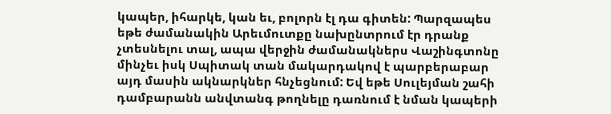կապեր, իհարկե, կան եւ, բոլորն էլ դա գիտեն: Պարզապես եթե ժամանակին Արեւմուտքը նախընտրում էր դրանք չտեսնելու տալ, ապա վերջին ժամանակներս Վաշինգտոնը մինչեւ իսկ Սպիտակ տան մակարդակով է պարբերաբար այդ մասին ակնարկներ հնչեցնում: Եվ եթե Սուլեյման շահի դամբարանն անվտանգ թողնելը դառնում է նման կապերի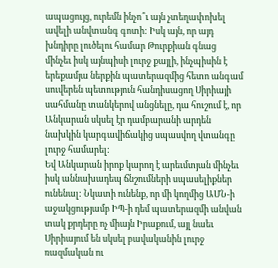ապացույց, ուրեմն ինչո՞ւ այն չտեղափոխել ավելի անվտանգ գոտի: Իսկ այն, որ այդ խնդիրը լուծելու համար Թուրքիան գնաց մինչեւ իսկ այնպիսի լուրջ քայլի, ինչպիսին է երեքամյա ներքին պատերազմից հետո անգամ սուվերեն պետություն հանդիսացող Սիրիայի սահմանը տանկերով անցնելը, դա հուշում է, որ Անկարան սկսել էր դամբարանի արդեն նախկին կարգավիճակից սպասվող վտանգը լուրջ համարել:
Եվ Անկարան իրոք կարող է արեւմտյան մինչեւ իսկ աննախադեպ ճնշումների սպասելիքներ ունենալ: Նկատի ունենք, որ մի կողմից ԱՄՆ-ի աջակցությամբ ԻՊ-ի դեմ պատերազմի անվան տակ քրդերը ոչ միայն Իրաքում, այլ նաեւ Սիրիայում են սկսել բավականին լուրջ ռազմական ու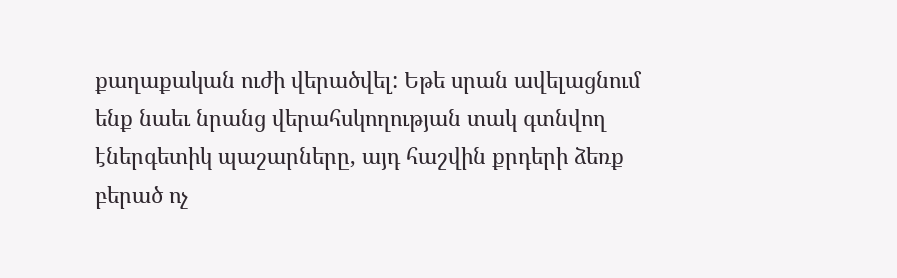քաղաքական ուժի վերածվել: Եթե սրան ավելացնում ենք նաեւ նրանց վերահսկողության տակ գտնվող էներգետիկ պաշարները, այդ հաշվին քրդերի ձեռք բերած ոչ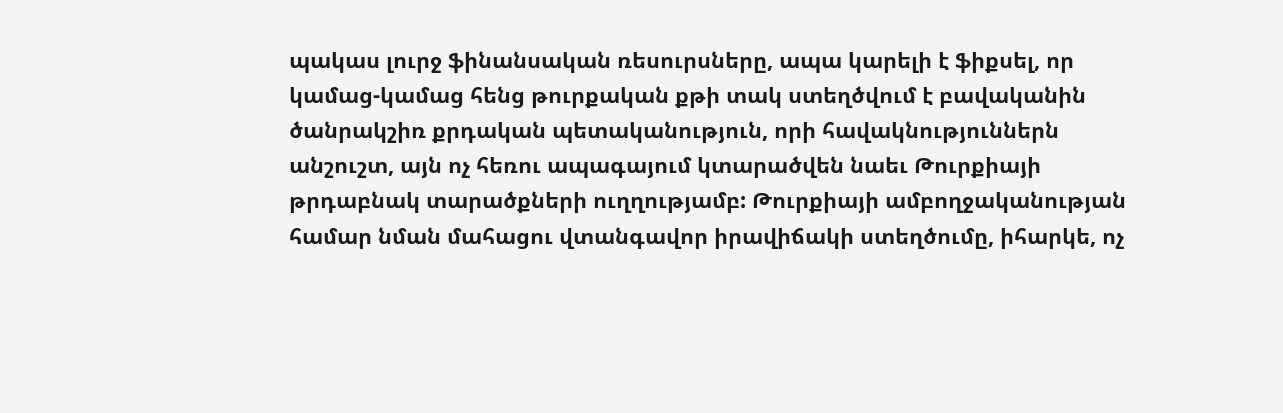պակաս լուրջ ֆինանսական ռեսուրսները, ապա կարելի է ֆիքսել, որ կամաց-կամաց հենց թուրքական քթի տակ ստեղծվում է բավականին ծանրակշիռ քրդական պետականություն, որի հավակնություններն անշուշտ, այն ոչ հեռու ապագայում կտարածվեն նաեւ Թուրքիայի թրդաբնակ տարածքների ուղղությամբ: Թուրքիայի ամբողջականության համար նման մահացու վտանգավոր իրավիճակի ստեղծումը, իհարկե, ոչ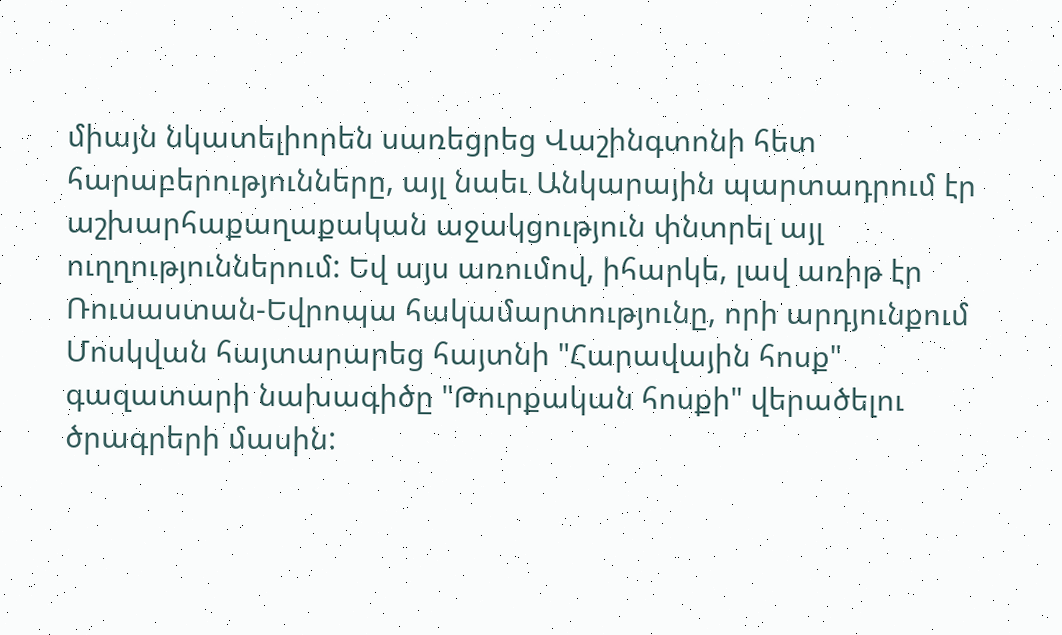միայն նկատելիորեն սառեցրեց Վաշինգտոնի հետ հարաբերությունները, այլ նաեւ Անկարային պարտադրում էր աշխարհաքաղաքական աջակցություն փնտրել այլ ուղղություններում: Եվ այս առումով, իհարկե, լավ առիթ էր Ռուսաստան-Եվրոպա հակամարտությունը, որի արդյունքում Մոսկվան հայտարարեց հայտնի "Հարավային հոսք" գազատարի նախագիծը "Թուրքական հոսքի" վերածելու ծրագրերի մասին: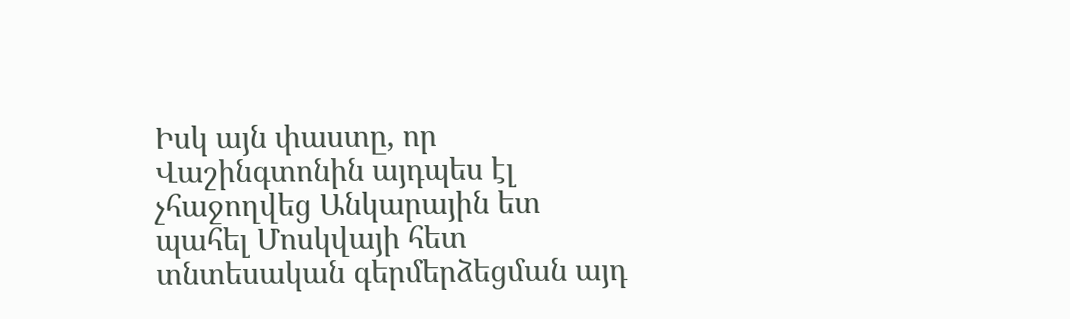Իսկ այն փաստը, որ Վաշինգտոնին այդպես էլ չհաջողվեց Անկարային ետ պահել Մոսկվայի հետ տնտեսական գերմերձեցման այդ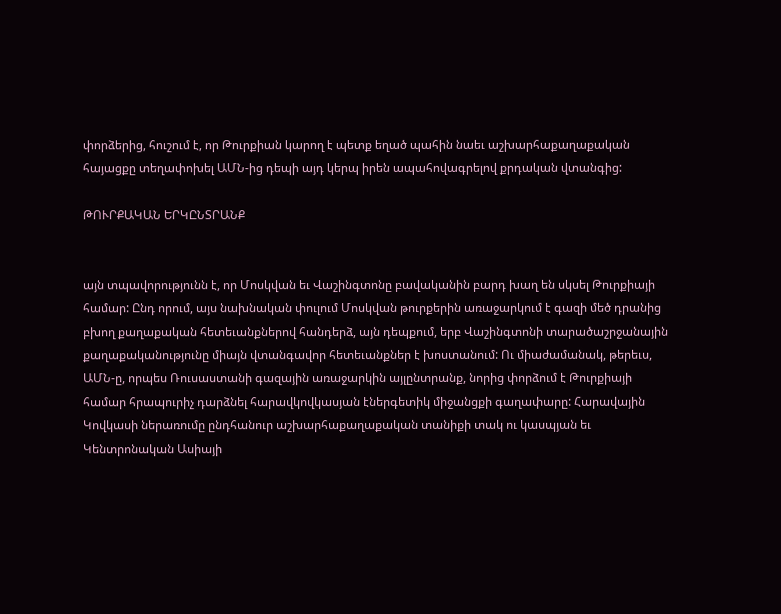փորձերից, հուշում է, որ Թուրքիան կարող է պետք եղած պահին նաեւ աշխարհաքաղաքական հայացքը տեղափոխել ԱՄՆ-ից դեպի այդ կերպ իրեն ապահովագրելով քրդական վտանգից:

ԹՈՒՐՔԱԿԱՆ ԵՐԿԸՆՏՐԱՆՔ


այն տպավորությունն է, որ Մոսկվան եւ Վաշինգտոնը բավականին բարդ խաղ են սկսել Թուրքիայի համար: Ընդ որում, այս նախնական փուլում Մոսկվան թուրքերին առաջարկում է գազի մեծ դրանից բխող քաղաքական հետեւանքներով հանդերձ, այն դեպքում, երբ Վաշինգտոնի տարածաշրջանային քաղաքականությունը միայն վտանգավոր հետեւանքներ է խոստանում: Ու միաժամանակ, թերեւս, ԱՄՆ-ը, որպես Ռուսաստանի գազային առաջարկին այլընտրանք, նորից փորձում է Թուրքիայի համար հրապուրիչ դարձնել հարավկովկասյան էներգետիկ միջանցքի գաղափարը: Հարավային Կովկասի ներառումը ընդհանուր աշխարհաքաղաքական տանիքի տակ ու կասպյան եւ Կենտրոնական Ասիայի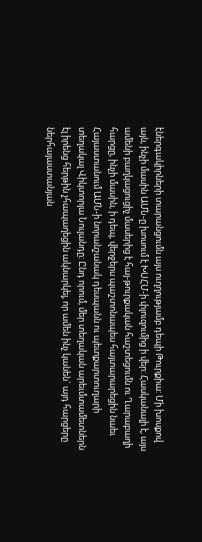էներգակիրների տարանցումն այս ուղղությամբ դեպի Թուրքիա: Մի խոսքով այն, ինչի մասին ԱՄՆ-ը խոսում է ԽՍՀՄ-ի փլուզումից ի վեր: Հասկանալի է, այս ամենի բաղկացուցիչ մասերից է հայ-թուրքական հաշտեցումն ու Ղարաբաղի հարցը, ինչի մասին, ի դեպ, վերջերս պաշտոնապես հայտարարեցին նաեւ Հայաստանում ԱՄՆ-ի նորանշանակ դեսպանն ու պետքարտուղարի տեղակալ Վիկտորյա Նուլանդը: Ընդ որում, մեր տեղական արեւմտամետներն էլ իրենց հերթին չհապաղեցին ակնարկել, որ ամեն ինչ կանեն` այդ հարցերը ներհայաստանյան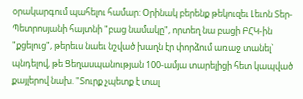օրակարգում պահելու համար: Օրինակ բերենք թեկուզեւ Լեւոն Տեր-Պետրոսյանի հայտնի "բաց նամակը", որտեղ նա բացի ԲՀԿ-ին "քցելուց", թերեւս նաեւ նշված խաղն էր փորձում առաջ տանել` պնդելով, թե Ցեղասպանության 100-ամյա տարելիցի հետ կապված քայլերով նախ. "Տուրք չպետք է տալ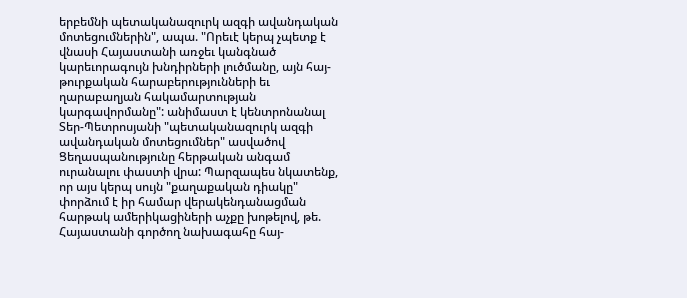երբեմնի պետականազուրկ ազգի ավանդական մոտեցումներին", ապա. "Որեւէ կերպ չպետք է վնասի Հայաստանի առջեւ կանգնած կարեւորագույն խնդիրների լուծմանը, այն հայ-թուրքական հարաբերությունների եւ ղարաբաղյան հակամարտության կարգավորմանը": անիմաստ է կենտրոնանալ Տեր-Պետրոսյանի "պետականազուրկ ազգի ավանդական մոտեցումներ" ասվածով Ցեղասպանությունը հերթական անգամ ուրանալու փաստի վրա: Պարզապես նկատենք, որ այս կերպ սույն "քաղաքական դիակը" փորձում է իր համար վերակենդանացման հարթակ ամերիկացիների աչքը խոթելով, թե. Հայաստանի գործող նախագահը հայ-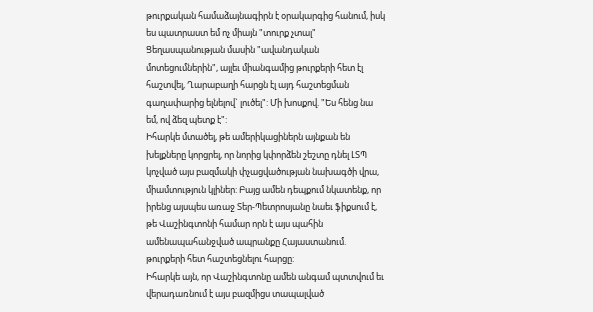թուրքական համաձայնագիրն է օրակարգից հանում, իսկ ես պատրաստ եմ ոչ միայն "տուրք չտալ" Ցեղասպանության մասին "ավանդական մոտեցումներին", այլեւ միանգամից թուրքերի հետ էլ հաշտվել, Ղարաբաղի հարցն էլ այդ հաշտեցման գաղափարից ելնելով` լուծել": Մի խոսքով. "Ես հենց նա եմ, ով ձեզ պետք է":
Իհարկե մտածել, թե ամերիկացիներն այնքան են խելքները կորցրել, որ նորից կփորձեն շեշտը դնել ԼՏՊ կոչված այս բազմակի փչացվածության նախագծի վրա, միամտություն կլիներ: Բայց ամեն դեպքում նկատենք, որ իրենց այսպես առաջ Տեր-Պետրոսյանը նաեւ ֆիքսում է, թե Վաշինգտոնի համար որն է այս պահին ամենապահանջված ապրանքը Հայաստանում. թուրքերի հետ հաշտեցնելու հարցը:
Իհարկե այն, որ Վաշինգտոնը ամեն անգամ պտտվում եւ վերադառնում է այս բազմիցս տապալված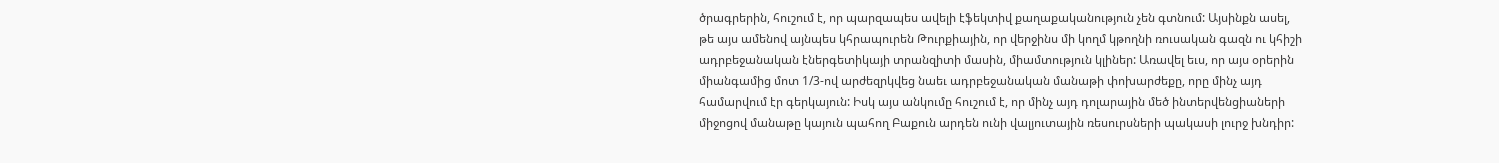ծրագրերին, հուշում է, որ պարզապես ավելի էֆեկտիվ քաղաքականություն չեն գտնում: Այսինքն ասել, թե այս ամենով այնպես կհրապուրեն Թուրքիային, որ վերջինս մի կողմ կթողնի ռուսական գազն ու կհիշի ադրբեջանական էներգետիկայի տրանզիտի մասին, միամտություն կլիներ: Առավել եւս, որ այս օրերին միանգամից մոտ 1/3-ով արժեզրկվեց նաեւ ադրբեջանական մանաթի փոխարժեքը, որը մինչ այդ համարվում էր գերկայուն: Իսկ այս անկումը հուշում է, որ մինչ այդ դոլարային մեծ ինտերվենցիաների միջոցով մանաթը կայուն պահող Բաքուն արդեն ունի վալյուտային ռեսուրսների պակասի լուրջ խնդիր: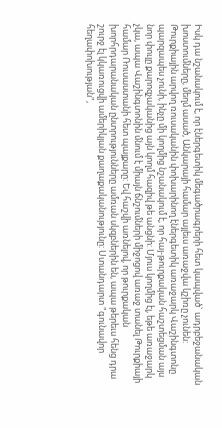Իսկ դա նշանակում է, որ էներգետիկ մեգածրագրերի հետ կապված` ադրբեջանական խոստումները, մեղմ ասած, Անկարայի համար այլեւս առաջվա կշիռը չունեն:
Թուրքիային արվող ռուսականին փոխարինող էներգետիկ առաջարկ Վաշինգտոնը պարզապես չունի, ինչը մի կողմից նշանակում է, որ հայ-թուրքական հաշտեցման այս նոր փուլը քարոզչականից այն կողմ հազիվ թե անցնի: Մյուս կողմից էլ, եթե առաջարկ չկա, ապա Վաշինգտոնին մնում է միայն ճնշումների միջոցով առաջ տանել Թուրքիայի համար Ռուսաստանի հետ պայքարը: Եվ հաշվի առնելով, որ թուրքական խորհրդարանական ընտրությունները ամռան սկզբներին են, ապա թերեւս հենց դրա շուրջ էլ կկառուցվի ամերիկյան քաղաքականությունը: Ստանդարտ "գունավոր հեղափոխության",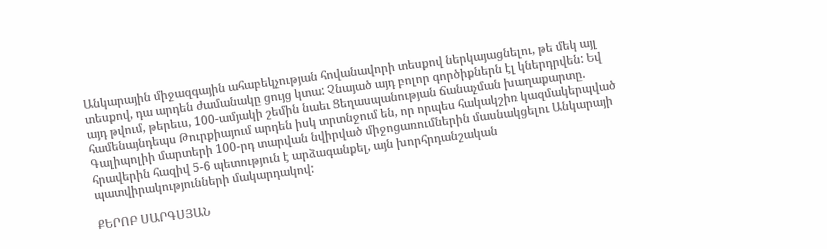Անկարային միջազգային ահաբեկչության հովանավորի տեսքով ներկայացնելու, թե մեկ այլ տեսքով, դա արդեն ժամանակը ցույց կտա: Չնայած այդ բոլոր գործիքներն էլ կներդրվեն: Եվ այդ թվում, թերեւս, 100-ամյակի շեմին նաեւ Ցեղասպանության ճանաչման խաղաքարտը. համենայնդեպս Թուրքիայում արդեն իսկ տրտնջում են, որ որպես հակակշիռ կազմակերպված Գալիպոլիի մարտերի 100-րդ տարվան նվիրված միջոցառումներին մասնակցելու Անկարայի հրավերին հազիվ 5-6 պետություն է արձագանքել, այն խորհրդանշական պատվիրակությունների մակարդակով:

ՔԵՐՈԲ ՍԱՐԳՍՅԱՆ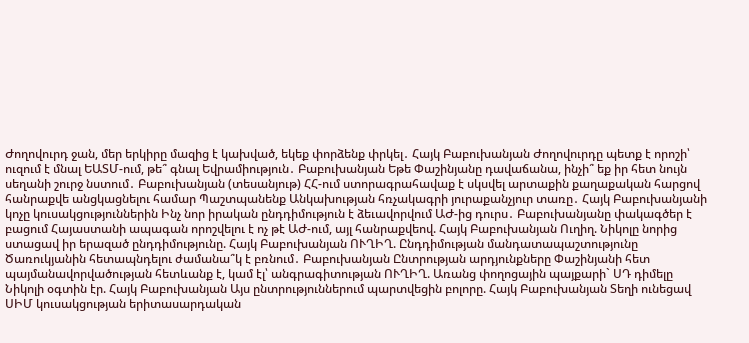Ժողովուրդ ջան, մեր երկիրը մազից է կախված, եկեք փորձենք փրկել․ Հայկ Բաբուխանյան Ժողովուրդը պետք է որոշի՝ ուզում է մնալ ԵԱՏՄ-ում, թե՞ գնալ Եվրամիություն․ Բաբուխանյան Եթե Փաշինյանը դավաճանա, ինչի՞ եք իր հետ նույն սեղանի շուրջ նստում․ Բաբուխանյան (տեսանյութ) ՀՀ-ում ստորագրահավաք է սկսվել արտաքին քաղաքական հարցով հանրաքվե անցկացնելու համար Պաշտպանենք Անկախության հռչակագրի յուրաքանչյուր տառը․ Հայկ Բաբուխանյանի կոչը կուսակցություններին Ինչ նոր իրական ընդդիմություն է ձեւավորվում ԱԺ-ից դուրս․ Բաբուխանյանը փակագծեր է բացում Հայաստանի ապագան որոշվելու է ոչ թէ ԱԺ-ում, այլ հանրաքվեով. Հայկ Բաբուխանյան Ուղիղ. Նիկոլը նորից ստացավ իր երազած ընդդիմությունը. Հայկ Բաբուխանյան ՈՒՂԻՂ. Ընդդիմության մանդատապաշտությունը Ծառուկյանին հետապնդելու ժամանա՞կ է բռնում․ Բաբուխանյան Ընտրության արդյունքները Փաշինյանի հետ պայմանավորվածության հետևանք է, կամ էլ՝ անգրագիտության ՈՒՂԻՂ. Առանց փողոցային պայքարի` ՍԴ դիմելը Նիկոլի օգտին էր. Հայկ Բաբուխանյան Այս ընտրություններում պարտվեցին բոլորը. Հայկ Բաբուխանյան Տեղի ունեցավ ՍԻՄ կուսակցության երիտասարդական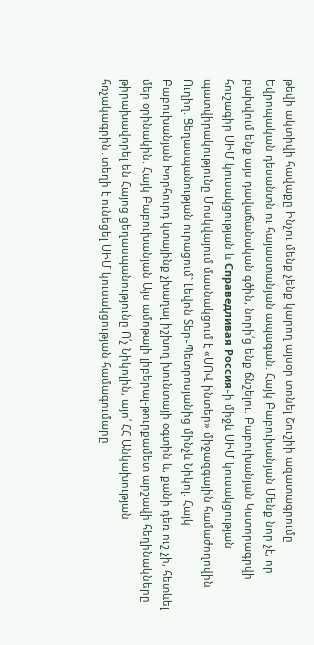թեվի ակտիվի հավաքը Ինչու մենք չենք կարող այսօր տոնել Շուշիի ազատագրումը Եվրոպական դեսանտն ու հայաստանյան ապագան. Հայկ Բաբուխանյան Մենք նոր չէ, որ բախվում ենք այս դավաճանական գծին, նորի՛ց ենք ճնշելու. Բաբուխանյան Կստորագրվի հուշագիր ՍԻՄ կուսակցության և Справедливая Россия֊ի միջև ՍԻՄ կուսակցության պատվիրակությունը Մոսկվայում մասնակցում է «ՍՈՎ ինտեր» միջազգային համաժողովին Ուղիղ. Ցեղասպանության ուրացում` Լեվոն Տեր֊Պետրոսյանից մինչև Նիկոլ. Հայկ Բաբուխանյան Խորհուրդ կտայինք չխաղալ իշխող խունտայի օգտին և, քանի դեռ ուշ չի, հետևել մեր օրինակին. Հայկ Բաբուխանյան Այս ամոթալի լիբերալ-թուրքամետ արշավի հեղինակները թիրախավորել են Հայոց ցեղասպանությունը Ո՛չ Նիկոլին, այո՛ ՀՀ Անկախության հռչակագրին․տեղի է ունեցել ՍԻՄ կուսակցության համագումարը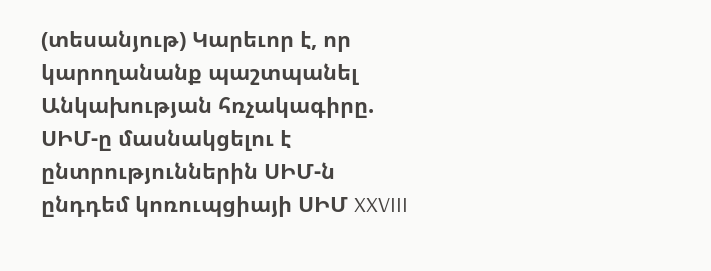(տեսանյութ) Կարեւոր է, որ կարողանանք պաշտպանել Անկախության հռչակագիրը. ՍԻՄ-ը մասնակցելու է ընտրություններին ՍԻՄ-ն ընդդեմ կոռուպցիայի ՍԻՄ XXVIII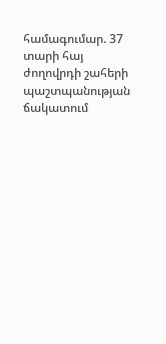համագումար. 37 տարի հայ ժողովրդի շահերի պաշտպանության ճակատում